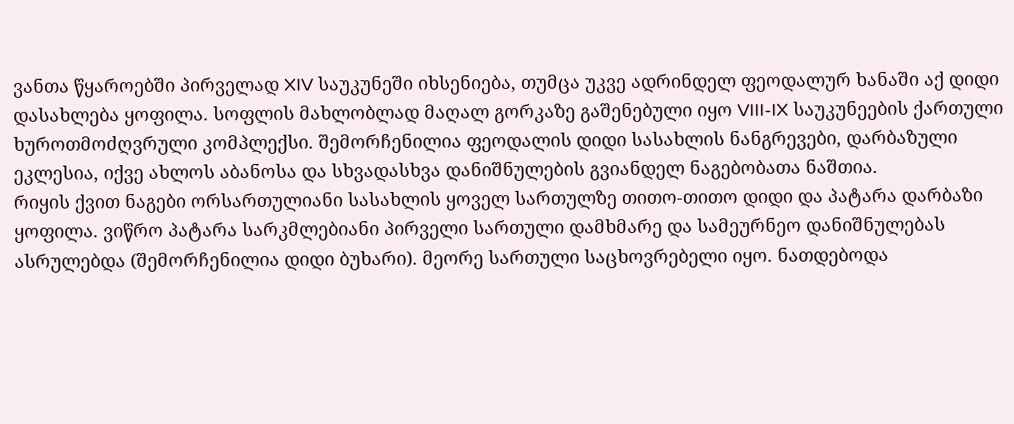ვანთა წყაროებში პირველად XIV საუკუნეში იხსენიება, თუმცა უკვე ადრინდელ ფეოდალურ ხანაში აქ დიდი დასახლება ყოფილა. სოფლის მახლობლად მაღალ გორკაზე გაშენებული იყო VIII-IX საუკუნეების ქართული ხუროთმოძღვრული კომპლექსი. შემორჩენილია ფეოდალის დიდი სასახლის ნანგრევები, დარბაზული ეკლესია, იქვე ახლოს აბანოსა და სხვადასხვა დანიშნულების გვიანდელ ნაგებობათა ნაშთია.
რიყის ქვით ნაგები ორსართულიანი სასახლის ყოველ სართულზე თითო-თითო დიდი და პატარა დარბაზი ყოფილა. ვიწრო პატარა სარკმლებიანი პირველი სართული დამხმარე და სამეურნეო დანიშნულებას ასრულებდა (შემორჩენილია დიდი ბუხარი). მეორე სართული საცხოვრებელი იყო. ნათდებოდა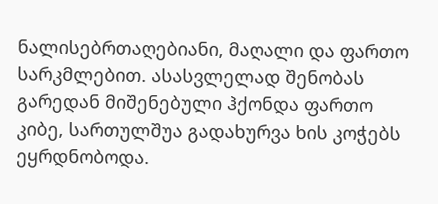ნალისებრთაღებიანი, მაღალი და ფართო სარკმლებით. ასასვლელად შენობას გარედან მიშენებული ჰქონდა ფართო კიბე, სართულშუა გადახურვა ხის კოჭებს ეყრდნობოდა.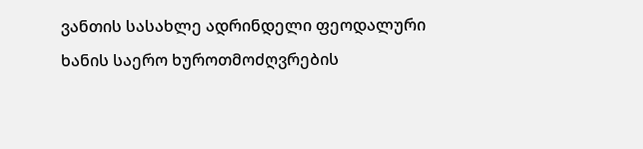ვანთის სასახლე ადრინდელი ფეოდალური ხანის საერო ხუროთმოძღვრების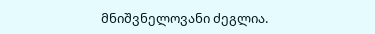მნიშვნელოვანი ძეგლია.